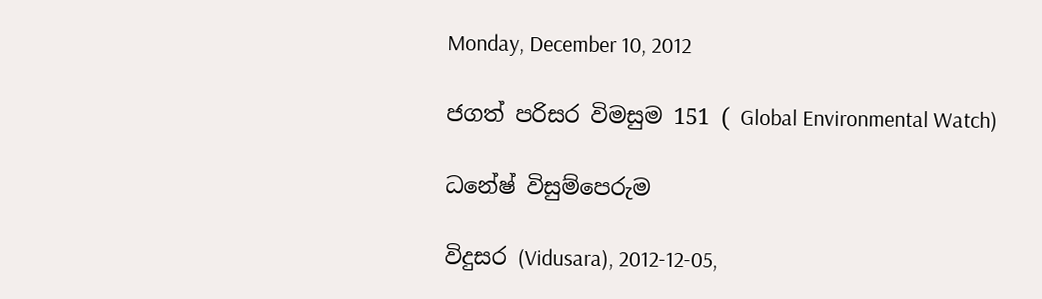Monday, December 10, 2012

ජගත් පරිසර විමසුම 151 ( Global Environmental Watch)

ධනේෂ් විසුම්පෙරුම

විදුසර (Vidusara), 2012-12-05,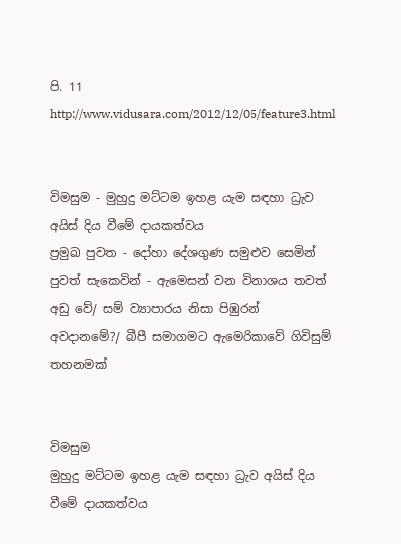පි. 11
http://www.vidusara.com/2012/12/05/feature3.html


විමසුම - මුහුදු මට්‌ටම ඉහළ යැම සඳහා ධ්‍රැව අයිස්‌ දිය වීමේ දායකත්වය
ප්‍රමුඛ පුවත - දෝහා දේශගුණ සමුළුව සෙමින්
පුවත් සැකෙවින් - ඇමෙසන් වන විනාශය තවත් අඩු වේ‌/ සම් ව්‍යාපාරය නිසා පිඹුරන් අවදානමේ?/ බීපී සමාගමට ඇමෙරිකාවේ ගිවිසුම් තහනමක්‌


විමසුම
මුහුදු මට්‌ටම ඉහළ යැම සඳහා ධ්‍රැව අයිස්‌ දිය වීමේ දායකත්වය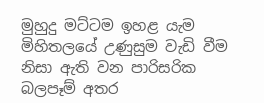මුහුදු මට්‌ටම ඉහළ යැම මිහිතලයේ උණුසුම වැඩි වීම නිසා ඇති වන පාරිසරික බලපෑම් අතර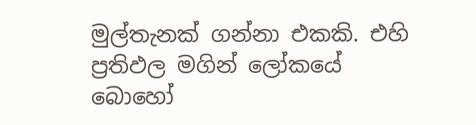මුල්තැනක්‌ ගන්නා එකකි. එහි ප්‍රතිඵල මගින් ලෝකයේ බොහෝ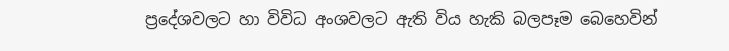ප්‍රදේශවලට හා විවිධ අංශවලට ඇති විය හැකි බලපෑම බෙහෙවින්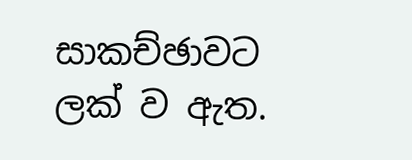සාකච්ඡාවට ලක්‌ ව ඇත.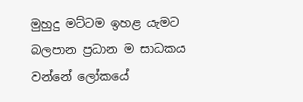මුහුදු මට්‌ටම ඉහළ යැමට බලපාන ප්‍රධාන ම සාධකය වන්නේ ලෝකයේ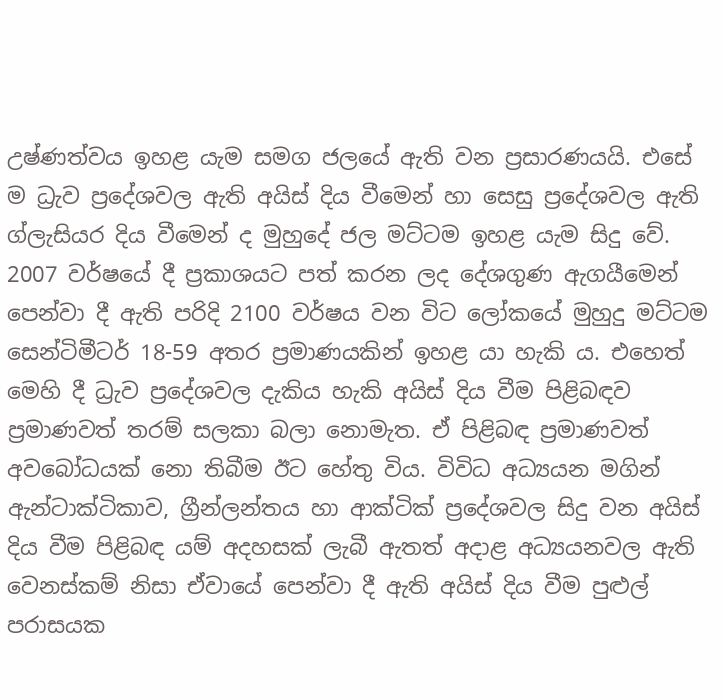උෂ්ණත්වය ඉහළ යැම සමග ජලයේ ඇති වන ප්‍රසාරණයයි. එසේ ම ධ්‍රැව ප්‍රදේශවල ඇති අයිස්‌ දිය වීමෙන් හා සෙසු ප්‍රදේශවල ඇති ග්ලැසියර දිය වීමෙන් ද මුහුදේ ජල මට්‌ටම ඉහළ යැම සිදු වේ. 2007 වර්ෂයේ දී ප්‍රකාශයට පත් කරන ලද දේශගුණ ඇගයීමෙන් පෙන්වා දී ඇති පරිදි 2100 වර්ෂය වන විට ලෝකයේ මුහුදු මට්‌ටම සෙන්ටිමීටර් 18-59 අතර ප්‍රමාණයකින් ඉහළ යා හැකි ය. එහෙත් මෙහි දී ධ්‍රැව ප්‍රදේශවල දැකිය හැකි අයිස්‌ දිය වීම පිළිබඳව ප්‍රමාණවත් තරම් සලකා බලා නොමැත. ඒ පිළිබඳ ප්‍රමාණවත් අවබෝධයක්‌ නො තිබීම ඊට හේතු විය. විවිධ අධ්‍යයන මගින් ඇන්ටාක්‌ටිකාව, ග්‍රීන්ලන්තය හා ආක්‌ටික්‌ ප්‍රදේශවල සිදු වන අයිස්‌ දිය වීම පිළිබඳ යම් අදහසක්‌ ලැබී ඇතත් අදාළ අධ්‍යයනවල ඇති වෙනස්‌කම් නිසා ඒවායේ පෙන්වා දී ඇති අයිස්‌ දිය වීම පුළුල් පරාසයක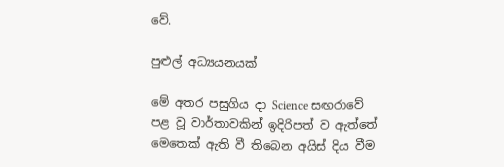වේ.

පුළුල් අධ්‍යයනයක්‌

මේ අතර පසුගිය දා Science සඟරාවේ පළ වූ වාර්තාවකින් ඉදිරිපත් ව ඇත්තේ මෙතෙක්‌ ඇති වී තිබෙන අයිස්‌ දිය වීම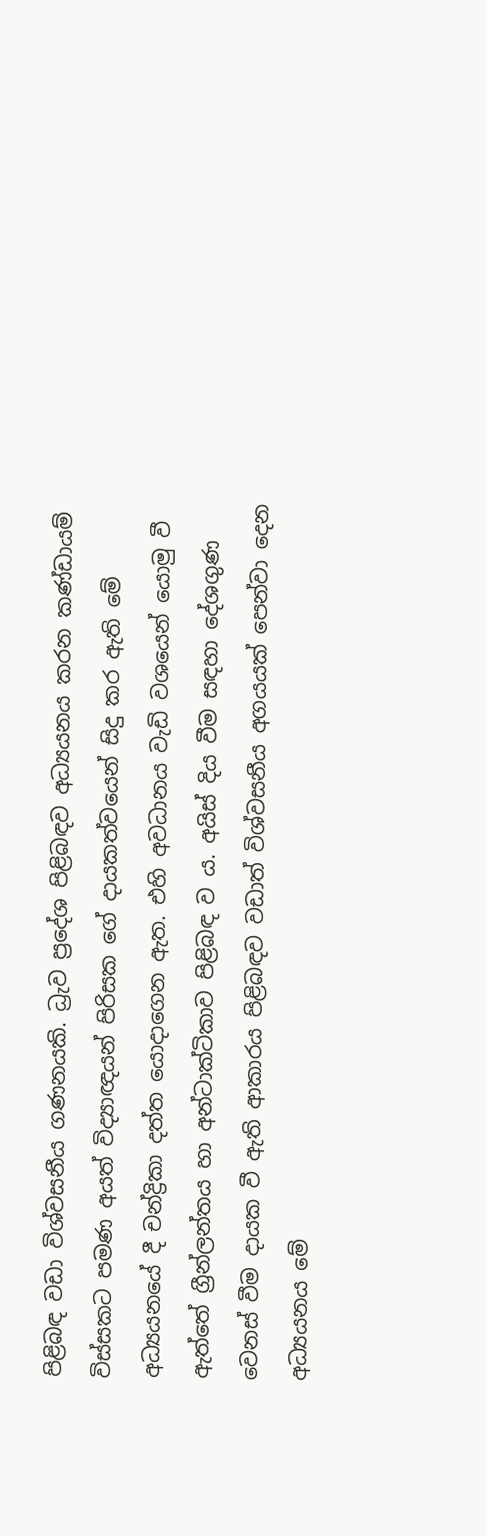පිළිබඳ වඩා විශ්වසනීය ගණනයකි. ධ්‍රැව ප්‍රදේශ පිළිබඳව අධ්‍යයනය කරන කණ්‌ඩායම් විස්‌සකට පමණ අයත් විද්‍යාඥයන් පිරිසක ගේ දායකත්වයෙන් සිදු කර ඇති මේ අධ්‍යයනයේ දී චන්ද්‍රිකා දත්ත යොදාගෙන ඇත. එහි අවධානය වැඩි වශයෙන් යොමු වී ඇත්තේ ග්‍රීන්ලන්තය හා අන්ටාක්‌ටිකාව පිළිබඳ ව ය. අයිස්‌ දිය වීම සඳහා දේශගුණ වෙනස්‌ වීම දායක වී ඇති ආකාරය පිළිබඳව වඩාත් විශ්වසනීය අගයයක්‌ පෙන්වා දෙන අධ්‍යයනය මේ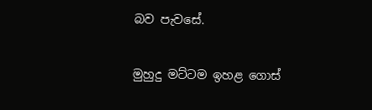බව පැවසේ.

මුහුදු මට්‌ටම ඉහළ ගොස්‌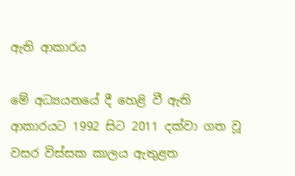ඇති ආකාරය

මේ අධ්‍යයනයේ දී හෙළි වී ඇති ආකාරයට 1992 සිට 2011 දක්‌වා ගත වූ වසර විස්‌සක කාලය ඇතුළත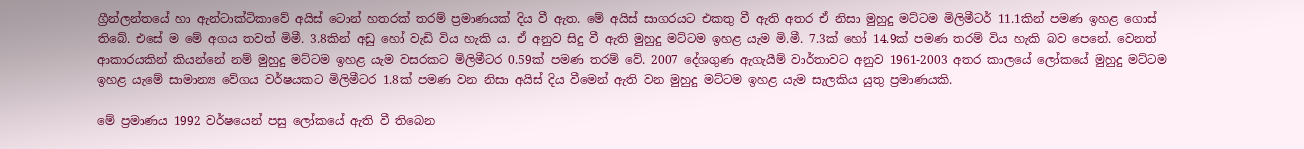ග්‍රීන්ලන්තයේ හා ඇන්ටාක්‌ටිකාවේ අයිස්‌ ටොන් හතරක්‌ තරම් ප්‍රමාණයක්‌ දිය වී ඇත. මේ අයිස්‌ සාගරයට එකතු වී ඇති අතර ඒ නිසා මුහුදු මට්‌ටම මිලිමීටර් 11.1කින් පමණ ඉහළ ගොස්‌ තිබේ. එසේ ම මේ අගය තවත් මිමී. 3.8කින් අඩු හෝ වැඩි විය හැකි ය. ඒ අනුව සිදු වී ඇති මුහුදු මට්‌ටම ඉහළ යැම මි.මී. 7.3ක්‌ හෝ 14.9ක්‌ පමණ තරම් විය හැකි බව පෙනේ. වෙනත් ආකාරයකින් කියන්නේ නම් මුහුදු මට්‌ටම ඉහළ යැම වසරකට මිලිමීටර 0.59ක්‌ පමණ තරම් වේ. 2007 දේශගුණ ඇගැයීම් වාර්තාවට අනුව 1961-2003 අතර කාලයේ ලෝකයේ මුහුදු මට්‌ටම ඉහළ යැමේ සාමාන්‍ය වේගය වර්ෂයකට මිලිමීටර 1.8ක්‌ පමණ වන නිසා අයිස්‌ දිය වීමෙන් ඇති වන මුහුදු මට්‌ටම ඉහළ යැම සැලකිය යුතු ප්‍රමාණයකි.

මේ ප්‍රමාණය 1992 වර්ෂයෙන් පසු ලෝකයේ ඇති වී තිබෙන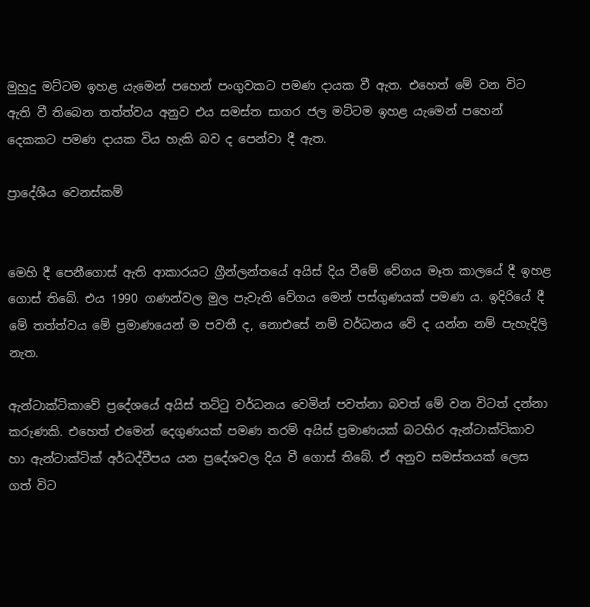මුහුදු මට්‌ටම ඉහළ යැමෙන් පහෙන් පංගුවකට පමණ දායක වී ඇත. එහෙත් මේ වන විට ඇති වී තිබෙන තත්ත්වය අනුව එය සමස්‌ත සාගර ජල මට්‌ටම ඉහළ යැමෙන් පහෙන් දෙකකට පමණ දායක විය හැකි බව ද පෙන්වා දී ඇත.

ප්‍රාදේශීය වෙනස්‌කම්


මෙහි දී පෙනීගොස්‌ ඇති ආකාරයට ග්‍රීන්ලන්තයේ අයිස්‌ දිය වීමේ වේගය මෑත කාලයේ දී ඉහළ ගොස්‌ තිබේ. එය 1990 ගණන්වල මුල පැවැති වේගය මෙන් පස්‌ගුණයක්‌ පමණ ය. ඉදිරියේ දී මේ තත්ත්වය මේ ප්‍රමාණයෙන් ම පවතී ද, නොඑසේ නම් වර්ධනය වේ ද යන්න නම් පැහැදිලි නැත.

ඇන්ටාක්‌ටිකාවේ ප්‍රදේශයේ අයිස්‌ තට්‌ටු වර්ධනය වෙමින් පවත්නා බවත් මේ වන විටත් දන්නා කරුණකි. එහෙත් එමෙන් දෙගුණයක්‌ පමණ තරම් අයිස්‌ ප්‍රමාණයක්‌ බටහිර ඇන්ටාක්‌ටිකාව හා ඇන්ටාක්‌ටික්‌ අර්ධද්වීපය යන ප්‍රදේශවල දිය වී ගොස්‌ තිබේ. ඒ අනුව සමස්‌තයක්‌ ලෙස ගත් විට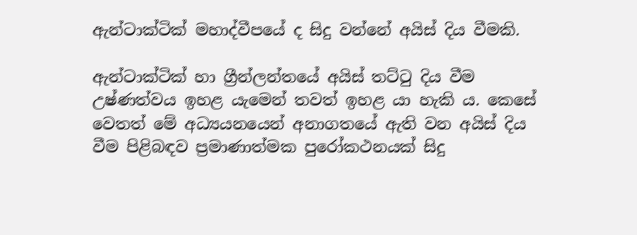ඇන්ටාක්‌ටික්‌ මහාද්වීපයේ ද සිදු වන්නේ අයිස්‌ දිය වීමකි.

ඇන්ටාක්‌ටික්‌ හා ග්‍රීන්ලන්තයේ අයිස්‌ තට්‌ටු දිය වීම උෂ්ණත්වය ඉහළ යැමෙන් තවත් ඉහළ යා හැකි ය. කෙසේ වෙතත් මේ අධ්‍යයනයෙන් අනාගතයේ ඇති වන අයිස්‌ දිය වීම පිළිබඳව ප්‍රමාණාත්මක පුරෝකථනයක්‌ සිදු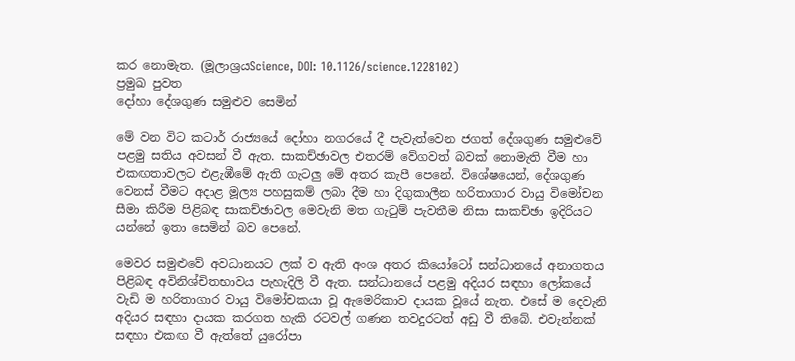කර නොමැත. (මූලාශ්‍රයScience, DOI: 10.1126/science.1228102)
ප්‍රමුඛ පුවත
දෝහා දේශගුණ සමුළුව සෙමින්

මේ වන විට කටාර් රාජ්‍යයේ දෝහා නගරයේ දී පැවැත්වෙන ජගත් දේශගුණ සමුළුවේ පළමු සතිය අවසන් වී ඇත. සාකච්ඡාවල එතරම් වේගවත් බවක්‌ නොමැති වීම හා එකඟතාවලට එළැඹීමේ ඇති ගැටලු මේ අතර කැපී පෙනේ. විශේෂයෙන්, දේශගුණ වෙනස්‌ වීමට අදාළ මූල්‍ය පහසුකම් ලබා දීම හා දිගුකාලීන හරිතාගාර වායු විමෝචන සීමා කිරීම පිළිබඳ සාකච්ඡාවල මෙවැනි මත ගැටුම් පැවතීම නිසා සාකච්ඡා ඉදිරියට යන්නේ ඉතා සෙමින් බව පෙනේ.

මෙවර සමුළුවේ අවධානයට ලක්‌ ව ඇති අංශ අතර කියෝටෝ සන්ධානයේ අනාගතය පිළිබඳ අවිනිශ්චිතභාවය පැහැදිලි වී ඇත. සන්ධානයේ පළමු අදියර සඳහා ලෝකයේ වැඩි ම හරිතාගාර වායු විමෝචකයා වූ ඇමෙරිකාව දායක වූයේ නැත. එසේ ම දෙවැනි අදියර සඳහා දායක කරගත හැකි රටවල් ගණන තවදුරටත් අඩු වී තිබේ. එවැන්නක්‌ සඳහා එකඟ වී ඇත්තේ යුරෝපා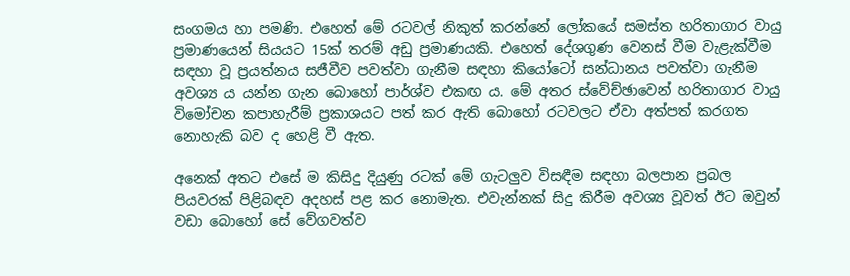සංගමය හා පමණි. එහෙත් මේ රටවල් නිකුත් කරන්නේ ලෝකයේ සමස්‌ත හරිතාගාර වායු ප්‍රමාණයෙන් සියයට 15ක්‌ තරම් අඩු ප්‍රමාණයකි. එහෙත් දේශගුණ වෙනස්‌ වීම වැළැක්‌වීම සඳහා වූ ප්‍රයත්නය සජීවීව පවත්වා ගැනීම සඳහා කියෝටෝ සන්ධානය පවත්වා ගැනීම අවශ්‍ය ය යන්න ගැන බොහෝ පාර්ශ්ව එකඟ ය. මේ අතර ස්‌වේච්ඡාවෙන් හරිතාගාර වායු විමෝචන කපාහැරීම් ප්‍රකාශයට පත් කර ඇති බොහෝ රටවලට ඒවා අත්පත් කරගත නොහැකි බව ද හෙළි වී ඇත.

අනෙක්‌ අතට එසේ ම කිසිදු දියුණු රටක්‌ මේ ගැටලුව විසඳීම සඳහා බලපාන ප්‍රබල පියවරක්‌ පිළිබඳව අදහස්‌ පළ කර නොමැත. එවැන්නක්‌ සිදු කිරීම අවශ්‍ය වූවත් ඊට ඔවුන් වඩා බොහෝ සේ වේගවත්ව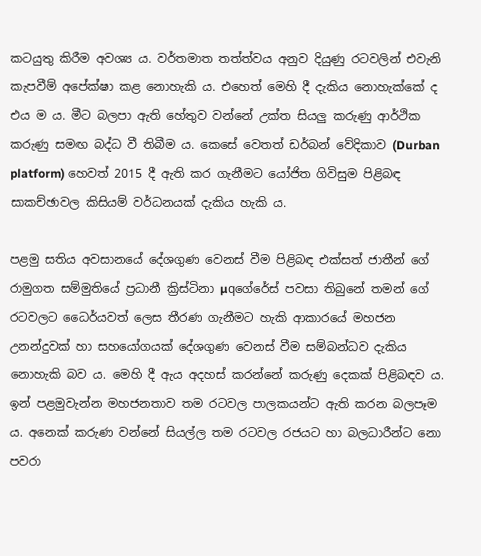කටයුතු කිරීම අවශ්‍ය ය. වර්තමාත තත්ත්වය අනුව දියුණු රටවලින් එවැනි කැපවීම් අපේක්‌ෂා කළ නොහැකි ය. එහෙත් මෙහි දී දැකිය නොහැක්‌කේ ද එය ම ය. මීට බලපා ඇති හේතුව වන්නේ උක්‌ත සියලු කරුණු ආර්ථික කරුණු සමඟ බද්ධ වී තිබීම ය. කෙසේ වෙතත් ඩර්බන් වේදිකාව (Durban platform) හෙවත් 2015 දී ඇති කර ගැනීමට යෝජිත ගිවිසුම පිළිබඳ සාකච්ඡාවල කිසියම් වර්ධනයක්‌ දැකිය හැකි ය.

පළමු සතිය අවසානයේ දේශගුණ වෙනස්‌ වීම පිළිබඳ එක්‌සත් ජාතීන් ගේ රාමුගත සම්මුතියේ ප්‍රධානී ක්‍රිස්‌ටිනා µqගේරේස්‌ පවසා තිබුනේ තමන් ගේ රටවලට ධෛර්යවත් ලෙස තීරණ ගැනීමට හැකි ආකාරයේ මහජන උනන්දුවක්‌ හා සහයෝගයක්‌ දේශගුණ වෙනස්‌ වීම සම්බන්ධව දැකිය නොහැකි බව ය. මෙහි දී ඇය අදහස්‌ කරන්නේ කරුණු දෙකක්‌ පිළිබඳව ය. ඉන් පළමුවැන්න මහජනතාව තම රටවල පාලකයන්ට ඇති කරන බලපෑම ය. අනෙක්‌ කරුණ වන්නේ සියල්ල තම රටවල රජයට හා බලධාරීන්ට නො පවරා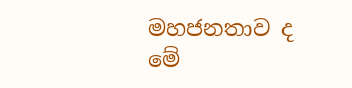මහජනතාව ද මේ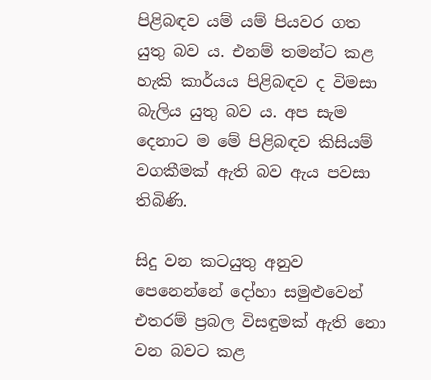පිළිබඳව යම් යම් පියවර ගත යුතු බව ය. එනම් තමන්ට කළ හැකි කාර්යය පිළිබඳව ද විමසා බැලිය යුතු බව ය. අප සැම දෙනාට ම මේ පිළිබඳව කිසියම් වගකීමක්‌ ඇති බව ඇය පවසා තිබිණි.

සිදු වන කටයුතු අනුව පෙනෙන්නේ දෝහා සමුළුවෙන් එතරම් ප්‍රබල විසඳුමක්‌ ඇති නො වන බවට කළ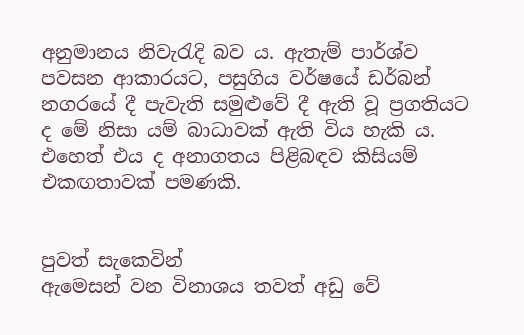අනුමානය නිවැරැදි බව ය. ඇතැම් පාර්ශ්ව පවසන ආකාරයට, පසුගිය වර්ෂයේ ඩර්බන් නගරයේ දී පැවැති සමුළුවේ දී ඇති වූ ප්‍රගතියට ද මේ නිසා යම් බාධාවක්‌ ඇති විය හැකි ය. එහෙත් එය ද අනාගතය පිළිබඳව කිසියම් එකඟතාවක්‌ පමණකි.


පුවත් සැකෙවින්
ඇමෙසන් වන විනාශය තවත් අඩු වේ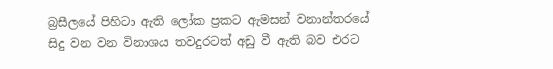බ්‍රසීලයේ පිහිටා ඇති ලෝක ප්‍රකට ඇමසන් වනාන්තරයේ සිදු වන වන විනාශය තවදුරටත් අඩු වී ඇති බව එරට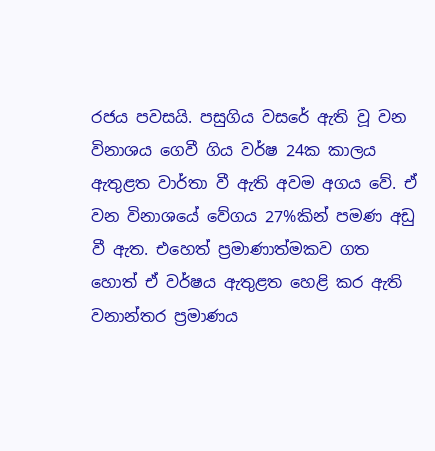රජය පවසයි. පසුගිය වසරේ ඇති වූ වන විනාශය ගෙවී ගිය වර්ෂ 24ක කාලය ඇතුළත වාර්තා වී ඇති අවම අගය වේ. ඒ වන විනාශයේ වේගය 27%කින් පමණ අඩු වී ඇත. එහෙත් ප්‍රමාණාත්මකව ගත හොත් ඒ වර්ෂය ඇතුළත හෙළි කර ඇති වනාන්තර ප්‍රමාණය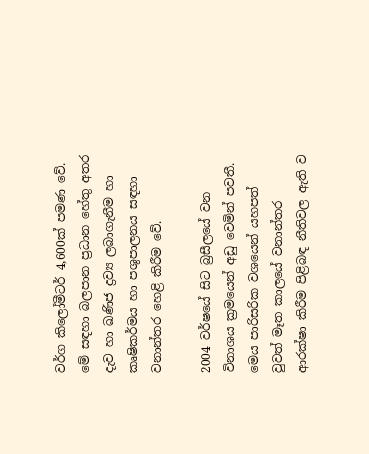වර්ග කිලෝමීටර් 4,600ක්‌ පමණ වේ. මේ සඳහා බලපාන ප්‍රධාන හේතු අතර දැව හා ඛණිජ ද්‍රව්‍ය ලබාගැනීම හා කෘෂිකර්මය හා පශුපාලනය සඳහා වනාන්තර හෙළි කිරීම වේ.

2004 වර්ෂයේ සිට බ්‍රසීලයේ වන විනාශය ක්‍රමයෙන් අඩු වෙමින් පවතී. මෙය පාරිසරික වශයෙන් යහපත් වුවත් මෑත කාලයේ වනාන්තර ආරක්‌ෂා කිරීම පිළිබඳ නීතිවල ඇති ව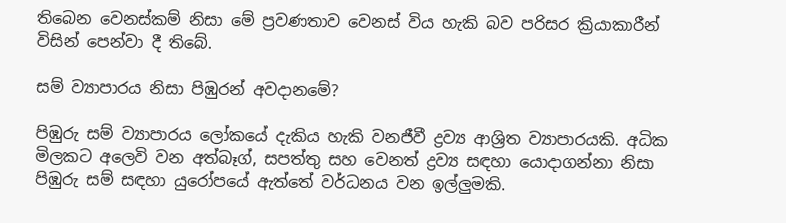තිබෙන වෙනස්‌කම් නිසා මේ ප්‍රවණතාව වෙනස්‌ විය හැකි බව පරිසර ක්‍රියාකාරීන් විසින් පෙන්වා දී තිබේ.

සම් ව්‍යාපාරය නිසා පිඹුරන් අවදානමේ?

පිඹුරු සම් ව්‍යාපාරය ලෝකයේ දැකිය හැකි වනජීවී ද්‍රව්‍ය ආශ්‍රිත ව්‍යාපාරයකි. අධික මිලකට අලෙවි වන අත්බෑග්, සපත්තු සහ වෙනත් ද්‍රව්‍ය සඳහා යොදාගන්නා නිසා පිඹුරු සම් සඳහා යුරෝපයේ ඇත්තේ වර්ධනය වන ඉල්ලුමකි.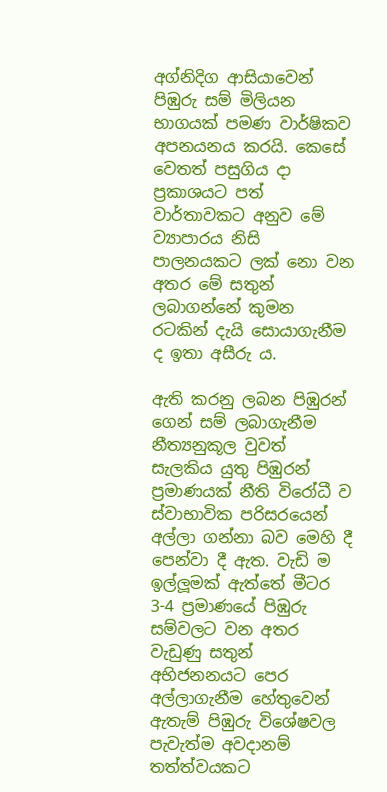අග්නිදිග ආසියාවෙන් පිඹුරු සම් මිලියන භාගයක්‌ පමණ වාර්ෂිකව අපනයනය කරයි. කෙසේ වෙතත් පසුගිය දා ප්‍රකාශයට පත් වාර්තාවකට අනුව මේ ව්‍යාපාරය නිසි පාලනයකට ලක්‌ නො වන අතර මේ සතුන් ලබාගන්නේ කුමන රටකින් දැයි සොයාගැනීම ද ඉතා අසීරු ය.

ඇති කරනු ලබන පිඹුරන් ගෙන් සම් ලබාගැනීම නීත්‍යනුකූල වුවත් සැලකිය යුතු පිඹුරන් ප්‍රමාණයක්‌ නීති විරෝධී ව ස්‌වාභාවික පරිසරයෙන් අල්ලා ගන්නා බව මෙහි දී පෙන්වා දී ඇත. වැඩි ම ඉල්ලූමක්‌ ඇත්තේ මීටර 3-4 ප්‍රමාණයේ පිඹුරු සම්වලට වන අතර වැඩුණු සතුන් අභිජනනයට පෙර අල්ලාගැනීම හේතුවෙන් ඇතැම් පිඹුරු විශේෂවල පැවැත්ම අවදානම් තත්ත්වයකට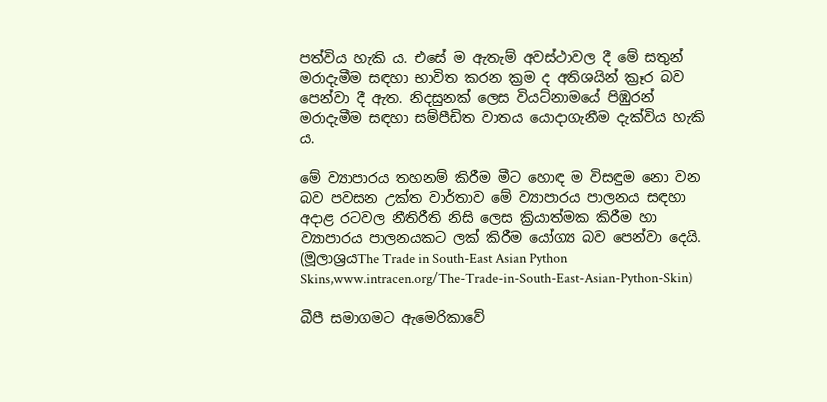පත්විය හැකි ය. එසේ ම ඇතැම් අවස්‌ථාවල දී මේ සතුන් මරාදැමීම සඳහා භාවිත කරන ක්‍රම ද අතිශයින් ක්‍රෑර බව පෙන්වා දී ඇත. නිදසුනක්‌ ලෙස වියට්‌නාමයේ පිඹුරන් මරාදැමීම සඳහා සම්පීඩිත වාතය යොදාගැනීම දැක්‌විය හැකි ය.

මේ ව්‍යාපාරය තහනම් කිරීම මීට හොඳ ම විසඳුම නො වන බව පවසන උක්‌ත වාර්තාව මේ ව්‍යාපාරය පාලනය සඳහා අදාළ රටවල නීතිරීති නිසි ලෙස ක්‍රියාත්මක කිරීම හා ව්‍යාපාරය පාලනයකට ලක්‌ කිරීම යෝග්‍ය බව පෙන්වා දෙයි. (මූලාශ්‍රයThe Trade in South-East Asian Python Skins,www.intracen.org/The-Trade-in-South-East-Asian-Python-Skin)

බීපී සමාගමට ඇමෙරිකාවේ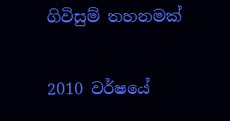ගිවිසුම් තහනමක්‌

2010 වර්ෂයේ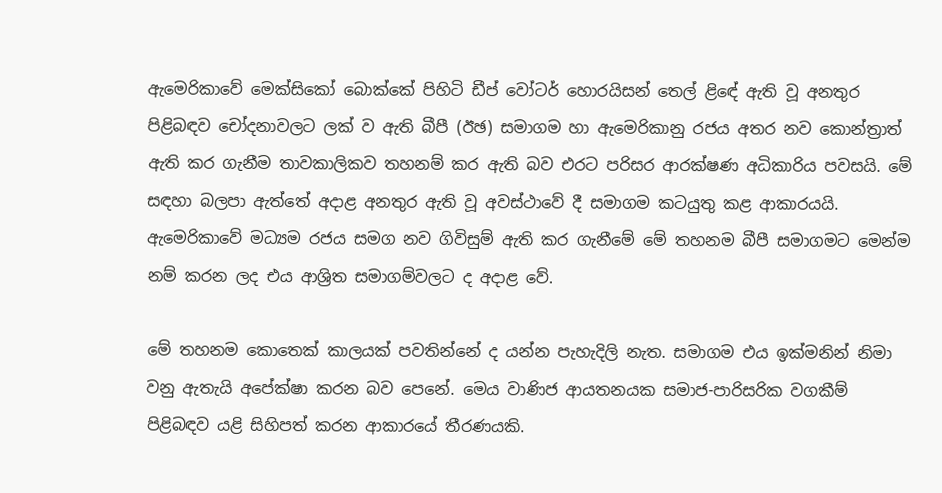ඇමෙරිකාවේ මෙක්‌සිකෝ බොක්‌කේ පිහිටි ඩීප් වෝටර් හොරයිසන් තෙල් ළිඳේ ඇති වූ අනතුර පිළිබඳව චෝදනාවලට ලක්‌ ව ඇති බීපී (ඊඡ) සමාගම හා ඇමෙරිකානු රජය අතර නව කොන්ත්‍රාත් ඇති කර ගැනීම තාවකාලිකව තහනම් කර ඇති බව එරට පරිසර ආරක්‌ෂණ අධිකාරිය පවසයි. මේ සඳහා බලපා ඇත්තේ අදාළ අනතුර ඇති වූ අවස්‌ථාවේ දී සමාගම කටයුතු කළ ආකාරයයි. ඇමෙරිකාවේ මධ්‍යම රජය සමග නව ගිවිසුම් ඇති කර ගැනීමේ මේ තහනම බීපී සමාගමට මෙන්ම නම් කරන ලද එය ආශ්‍රිත සමාගම්වලට ද අදාළ වේ.

මේ තහනම කොතෙක්‌ කාලයක්‌ පවතින්නේ ද යන්න පැහැදිලි නැත. සමාගම එය ඉක්‌මනින් නිමා වනු ඇතැයි අපේක්‌ෂා කරන බව පෙනේ. මෙය වාණිජ ආයතනයක සමාජ-පාරිසරික වගකීම් පිළිබඳව යළි සිහිපත් කරන ආකාරයේ තීරණයකි.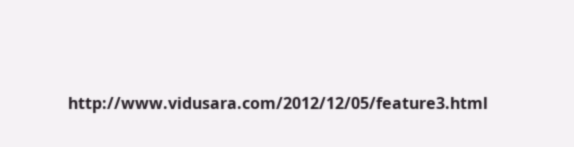http://www.vidusara.com/2012/12/05/feature3.html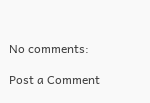No comments:

Post a Comment